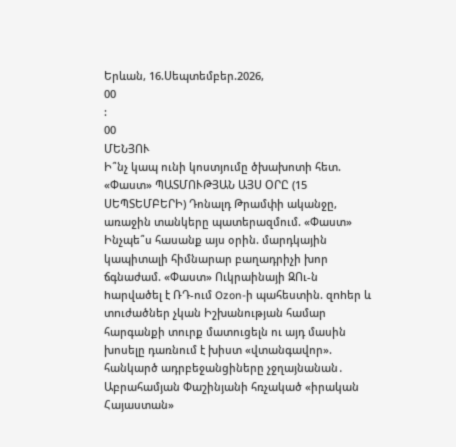Երևան, 16.Սեպտեմբեր.2026,
00
:
00
ՄԵՆՅՈՒ
Ի՞նչ կապ ունի կոստյումը ծխախոտի հետ. «Փաստ» ՊԱՏՄՈՒԹՅԱՆ ԱՅՍ ՕՐԸ (15 ՍԵՊՏԵՄԲԵՐԻ) Դոնալդ Թրամփի ականջը, առաջին տանկերը պատերազմում. «Փաստ» Ինչպե՞ս հասանք այս օրին. մարդկային կապիտալի հիմնարար բաղադրիչի խոր ճգնաժամ. «Փաստ» Ուկրաինայի ԶՈւ-ն hարվածել է ՌԴ-ում Ozon-ի պահեստին. զnhեր և տnւժածներ չկան Իշխանության համար հարգանքի տուրք մատուցելն ու այդ մասին խոսելը դառնում է խիստ «վտանգավոր». հանկարծ ադրբեջանցիները չջղայնանան․ Աբրահամյան Փաշինյանի հռչակած «իրական Հայաստան»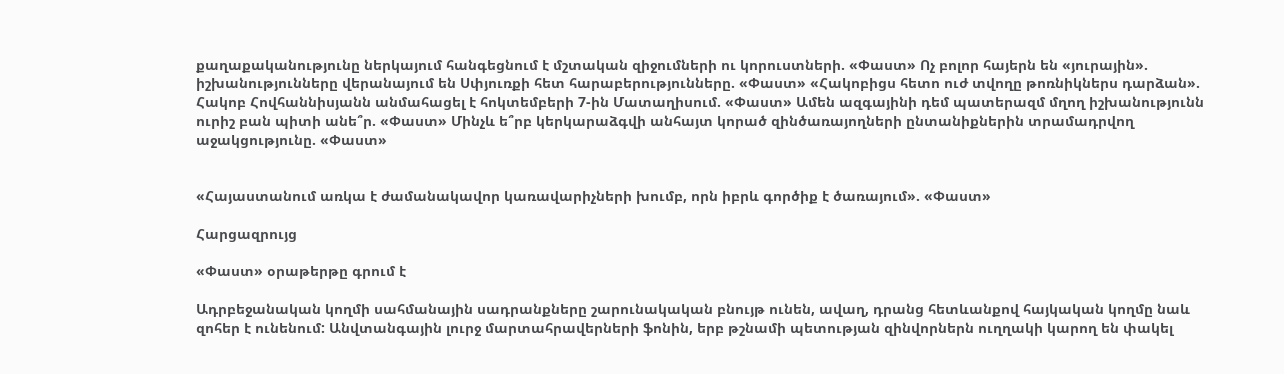քաղաքականությունը ներկայում հանգեցնում է մշտական զիջումների ու կորուստների. «Փաստ» Ոչ բոլոր հայերն են «յուրային». իշխանությունները վերանայում են Սփյուռքի հետ հարաբերությունները. «Փաստ» «Հակոբիցս հետո ուժ տվողը թոռնիկներս դարձան». Հակոբ Հովհաննիսյանն անմահացել է հոկտեմբերի 7-ին Մատաղիսում. «Փաստ» Ամեն ազգայինի դեմ պատերազմ մղող իշխանությունն ուրիշ բան պիտի անե՞ր. «Փաստ» Մինչև ե՞րբ կերկարաձգվի անհայտ կորած զինծառայողների ընտանիքներին տրամադրվող աջակցությունը. «Փաստ»


«Հայաստանում առկա է ժամանակավոր կառավարիչների խումբ, որն իբրև գործիք է ծառայում». «Փաստ»

Հարցազրույց

«Փաստ» օրաթերթը գրում է

Ադրբեջանական կողմի սահմանային սադրանքները շարունակական բնույթ ունեն, ավաղ, դրանց հետևանքով հայկական կողմը նաև զոհեր է ունենում: Անվտանգային լուրջ մարտահրավերների ֆոնին, երբ թշնամի պետության զինվորներն ուղղակի կարող են փակել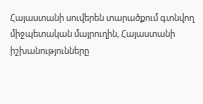Հայաստանի սուվերեն տարածքում գտնվող միջպետական մայրուղին, Հայաստանի իշխանությունները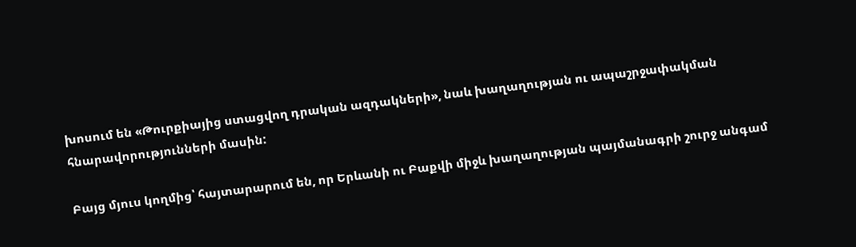խոսում են «Թուրքիայից ստացվող դրական ազդակների», նաև խաղաղության ու ապաշրջափակման հնարավորությունների մասին:

Բայց մյուս կողմից՝ հայտարարում են, որ Երևանի ու Բաքվի միջև խաղաղության պայմանագրի շուրջ անգամ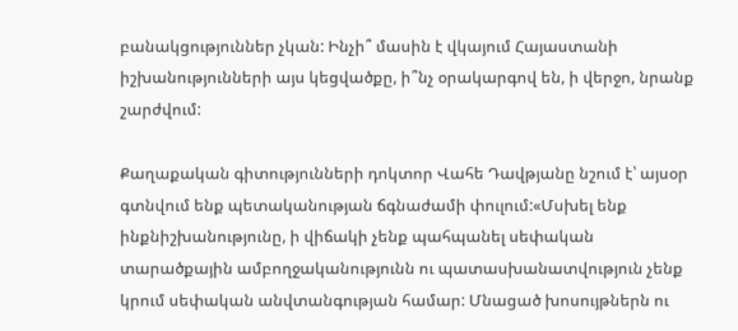բանակցություններ չկան: Ինչի՞ մասին է վկայում Հայաստանի իշխանությունների այս կեցվածքը, ի՞նչ օրակարգով են, ի վերջո, նրանք շարժվում:

Քաղաքական գիտությունների դոկտոր Վահե Դավթյանը նշում է՝ այսօր գտնվում ենք պետականության ճգնաժամի փուլում:«Մսխել ենք ինքնիշխանությունը, ի վիճակի չենք պահպանել սեփական տարածքային ամբողջականությունն ու պատասխանատվություն չենք կրում սեփական անվտանգության համար: Մնացած խոսույթներն ու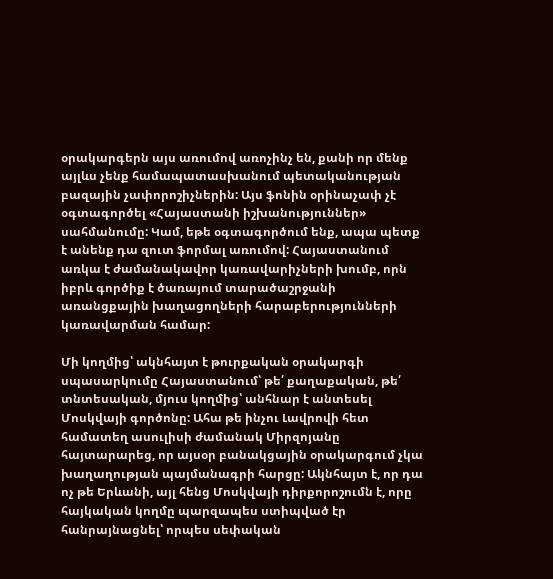օրակարգերն այս առումով առոչինչ են, քանի որ մենք այլևս չենք համապատասխանում պետականության բազային չափորոշիչներին: Այս ֆոնին օրինաչափ չէ օգտագործել «Հայաստանի իշխանություններ» սահմանումը: Կամ, եթե օգտագործում ենք, ապա պետք է անենք դա զուտ ֆորմալ առումով: Հայաստանում առկա է ժամանակավոր կառավարիչների խումբ, որն իբրև գործիք է ծառայում տարածաշրջանի առանցքային խաղացողների հարաբերությունների կառավարման համար:

Մի կողմից՝ ակնհայտ է թուրքական օրակարգի սպասարկումը Հայաստանում՝ թե՛ քաղաքական, թե՛ տնտեսական, մյուս կողմից՝ անհնար է անտեսել Մոսկվայի գործոնը: Ահա թե ինչու Լավրովի հետ համատեղ ասուլիսի ժամանակ Միրզոյանը հայտարարեց, որ այսօր բանակցային օրակարգում չկա խաղաղության պայմանագրի հարցը: Ակնհայտ է, որ դա ոչ թե Երևանի, այլ հենց Մոսկվայի դիրքորոշումն է, որը հայկական կողմը պարզապես ստիպված էր հանրայնացնել՝ որպես սեփական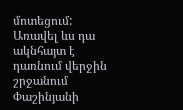մոտեցում: Առավել ևս դա ակնհայտ է դառնում վերջին շրջանում Փաշինյանի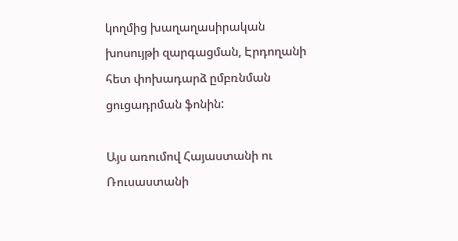կողմից խաղաղասիրական խոսույթի զարգացման, Էրդողանի հետ փոխադարձ ըմբռնման ցուցադրման ֆոնին:

Այս առումով Հայաստանի ու Ռուսաստանի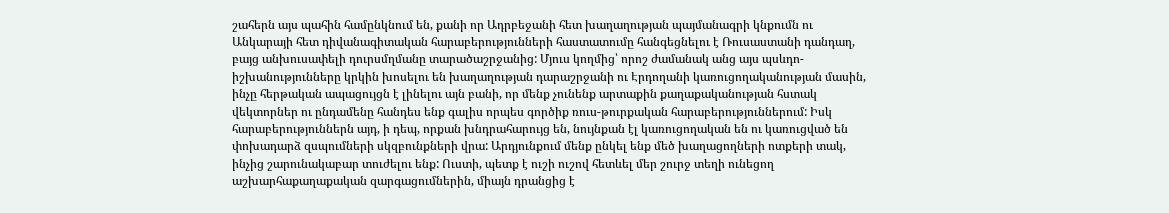շահերն այս պահին համընկնում են, քանի որ Ադրբեջանի հետ խաղաղության պայմանագրի կնքումն ու Անկարայի հետ դիվանագիտական հարաբերությունների հաստատումը հանգեցնելու է Ռուսաստանի դանդաղ, բայց անխուսափելի դուրսմղմանը տարածաշրջանից: Մյուս կողմից՝ որոշ ժամանակ անց այս պսևդո-իշխանությունները կրկին խոսելու են խաղաղության դարաշրջանի ու Էրդողանի կառուցողականության մասին, ինչը հերթական ապացույցն է լինելու այն բանի, որ մենք չունենք արտաքին քաղաքականության հստակ վեկտորներ ու ընդամենը հանդես ենք գալիս որպես գործիք ռուս-թուրքական հարաբերություններում: Իսկ հարաբերություններն այդ, ի դեպ, որքան խնդրահարույց են, նույնքան էլ կառուցողական են ու կառուցված են փոխադարձ զսպումների սկզբունքների վրա: Արդյունքում մենք ընկել ենք մեծ խաղացողների ոտքերի տակ, ինչից շարունակաբար տուժելու ենք: Ուստի, պետք է ուշի ուշով հետևել մեր շուրջ տեղի ունեցող աշխարհաքաղաքական զարգացումներին, միայն դրանցից է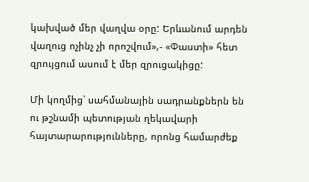կախված մեր վաղվա օրը: Երևանում արդեն վաղուց ոչինչ չի որոշվում»,- «Փաստի» հետ զրույցում ասում է մեր զրուցակիցը:

Մի կողմից՝ սահմանային սադրանքներն են ու թշնամի պետության ղեկավարի հայտարարությունները, որոնց համարժեք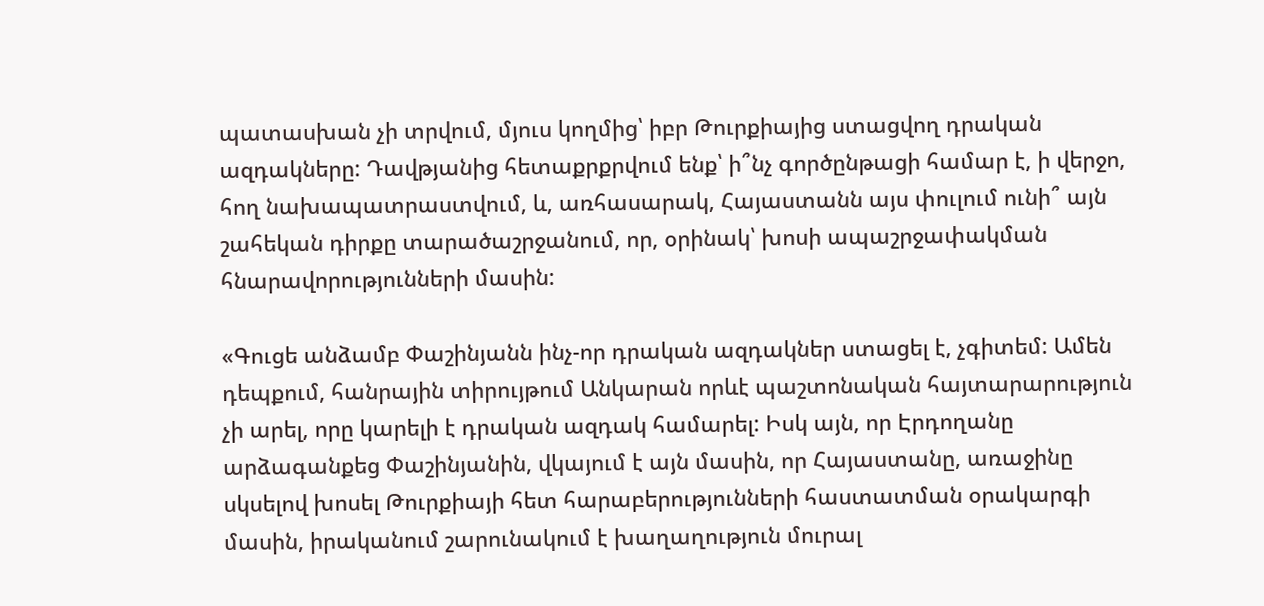պատասխան չի տրվում, մյուս կողմից՝ իբր Թուրքիայից ստացվող դրական ազդակները: Դավթյանից հետաքրքրվում ենք՝ ի՞նչ գործընթացի համար է, ի վերջո, հող նախապատրաստվում, և, առհասարակ, Հայաստանն այս փուլում ունի՞ այն շահեկան դիրքը տարածաշրջանում, որ, օրինակ՝ խոսի ապաշրջափակման հնարավորությունների մասին:

«Գուցե անձամբ Փաշինյանն ինչ-որ դրական ազդակներ ստացել է, չգիտեմ: Ամեն դեպքում, հանրային տիրույթում Անկարան որևէ պաշտոնական հայտարարություն չի արել, որը կարելի է դրական ազդակ համարել: Իսկ այն, որ Էրդողանը արձագանքեց Փաշինյանին, վկայում է այն մասին, որ Հայաստանը, առաջինը սկսելով խոսել Թուրքիայի հետ հարաբերությունների հաստատման օրակարգի մասին, իրականում շարունակում է խաղաղություն մուրալ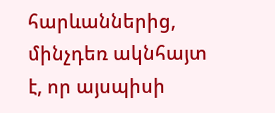հարևաններից, մինչդեռ ակնհայտ է, որ այսպիսի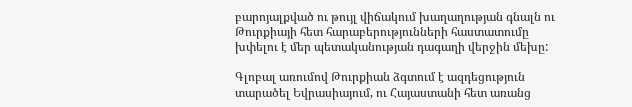բարոյալքված ու թույլ վիճակում խաղաղության գնալն ու Թուրքիայի հետ հարաբերությունների հաստատումը խփելու է մեր պետականության դագաղի վերջին մեխը:

Գլոբալ առումով Թուրքիան ձգտում է ազդեցություն տարածել Եվրասիայում, ու Հայաստանի հետ առանց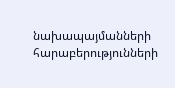նախապայմանների հարաբերությունների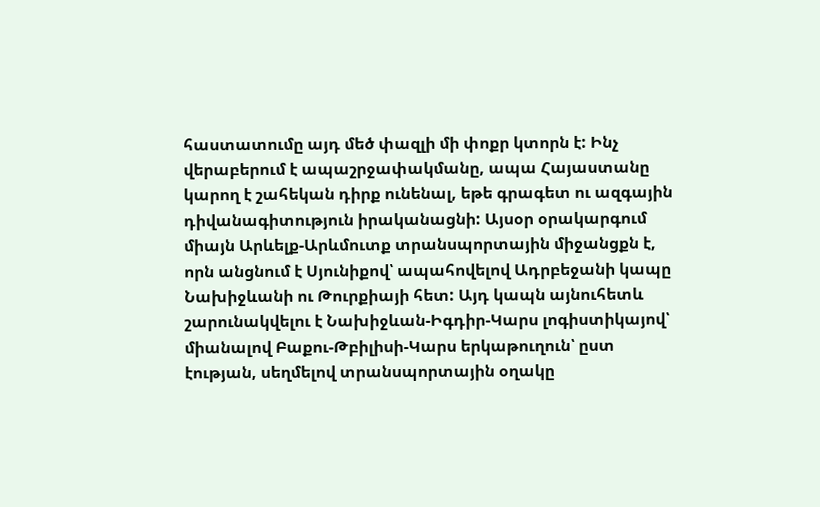հաստատումը այդ մեծ փազլի մի փոքր կտորն է: Ինչ վերաբերում է ապաշրջափակմանը, ապա Հայաստանը կարող է շահեկան դիրք ունենալ, եթե գրագետ ու ազգային դիվանագիտություն իրականացնի: Այսօր օրակարգում միայն Արևելք-Արևմուտք տրանսպորտային միջանցքն է, որն անցնում է Սյունիքով՝ ապահովելով Ադրբեջանի կապը Նախիջևանի ու Թուրքիայի հետ: Այդ կապն այնուհետև շարունակվելու է Նախիջևան-Իգդիր-Կարս լոգիստիկայով՝ միանալով Բաքու-Թբիլիսի-Կարս երկաթուղուն՝ ըստ էության, սեղմելով տրանսպորտային օղակը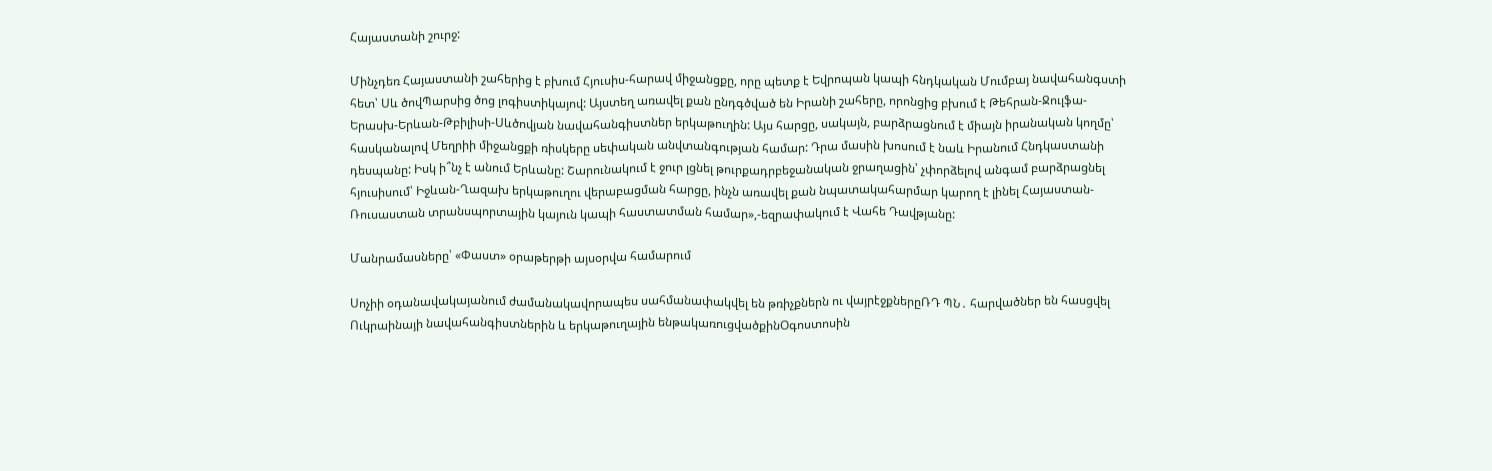Հայաստանի շուրջ:

Մինչդեռ Հայաստանի շահերից է բխում Հյուսիս-հարավ միջանցքը, որը պետք է Եվրոպան կապի հնդկական Մումբայ նավահանգստի հետ՝ Սև ծովՊարսից ծոց լոգիստիկայով: Այստեղ առավել քան ընդգծված են Իրանի շահերը, որոնցից բխում է Թեհրան-Ջուլֆա-Երասխ-Երևան-Թբիլիսի-Սևծովյան նավահանգիստներ երկաթուղին: Այս հարցը, սակայն, բարձրացնում է միայն իրանական կողմը՝ հասկանալով Մեղրիի միջանցքի ռիսկերը սեփական անվտանգության համար: Դրա մասին խոսում է նաև Իրանում Հնդկաստանի դեսպանը: Իսկ ի՞նչ է անում Երևանը: Շարունակում է ջուր լցնել թուրքադրբեջանական ջրաղացին՝ չփորձելով անգամ բարձրացնել հյուսիսում՝ Իջևան-Ղազախ երկաթուղու վերաբացման հարցը, ինչն առավել քան նպատակահարմար կարող է լինել Հայաստան-Ռուսաստան տրանսպորտային կայուն կապի հաստատման համար»,-եզրափակում է Վահե Դավթյանը:

Մանրամասները՝ «Փաստ» օրաթերթի այսօրվա համարում

Սոչիի օդանավակայանում ժամանակավորապես սահմանափակվել են թռիչքներն ու վայրէջքներըՌԴ ՊՆ․ հարվածներ են հասցվել Ուկրաինայի նավահանգիստներին և երկաթուղային ենթակառուցվածքինՕգոստոսին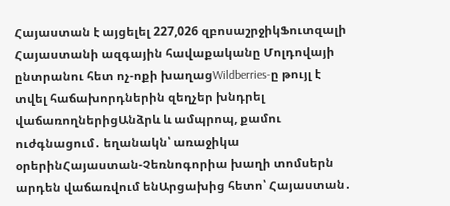Հայաստան է այցելել 227,026 զբոսաշրջիկՖուտզալի Հայաստանի ազգային հավաքականը Մոլդովայի ընտրանու հետ ոչ-ոքի խաղացWildberries-ը թույլ է տվել հաճախորդներին զեղչեր խնդրել վաճառողներիցԱնձրև և ամպրոպ, քամու ուժգնացում․ եղանակն՝ առաջիկա օրերինՀայաստան-Չեռնոգորիա խաղի տոմսերն արդեն վաճառվում ենԱրցախից հետո՝ Հայաստան․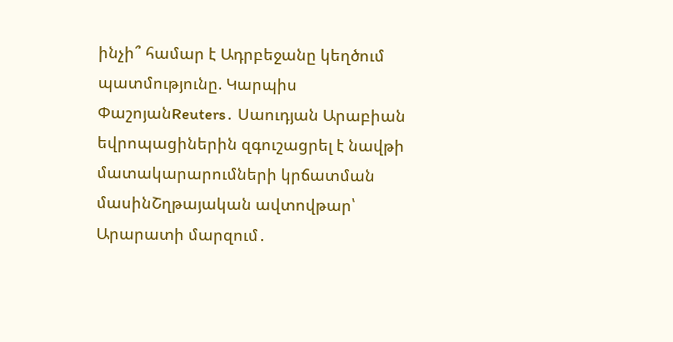ինչի՞ համար է Ադրբեջանը կեղծում պատմությունը. Կարպիս ՓաշոյանReuters․ Սաուդյան Արաբիան եվրոպացիներին զգուշացրել է նավթի մատակարարումների կրճատման մասինՇղթայական ավտովթար՝ Արարատի մարզում․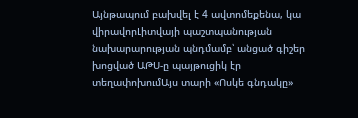Այնթապում բախվել է 4 ավտոմեքենա, կա վիրավորԼիտվայի պաշտպանության նախարարության պնդմամբ՝ անցած գիշեր խոցված ԱԹՍ-ը պայթուցիկ էր տեղափոխումԱյս տարի «Ոսկե գնդակը»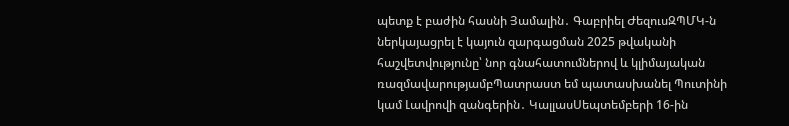պետք է բաժին հասնի Յամալին․ Գաբրիել ԺեզուսԶՊՄԿ-ն ներկայացրել է կայուն զարգացման 2025 թվականի հաշվետվությունը՝ նոր գնահատումներով և կլիմայական ռազմավարությամբՊատրաստ եմ պատասխանել Պուտինի կամ Լավրովի զանգերին․ ԿալլասՍեպտեմբերի 16-ին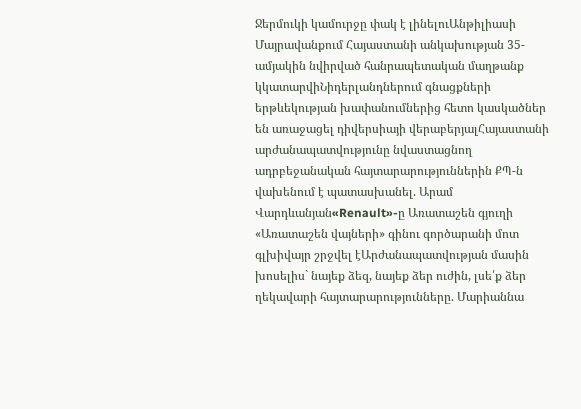Ջերմուկի կամուրջը փակ է լինելուԱնթիլիասի Մայրավանքում Հայաստանի անկախության 35-ամյակին նվիրված հանրապետական մաղթանք կկատարվիՆիդերլանդներում գնացքների երթևեկության խափանումներից հետո կասկածներ են առաջացել դիվերսիայի վերաբերյալՀայաստանի արժանապատվությունը նվաստացնող ադրբեջանական հայտարարություններին ՔՊ-ն վախենում է պատասխանել. Արամ Վարդևանյան«Renault»-ը Առատաշեն գյուղի «Առատաշեն վայների» գինու գործարանի մոտ գլխիվայր շրջվել էԱրժանապատվության մասին խոսելիս` նայեք ձեզ, նայեք ձեր ուժին, լսե՛ք ձեր ղեկավարի հայտարարությունները. Մարիաննա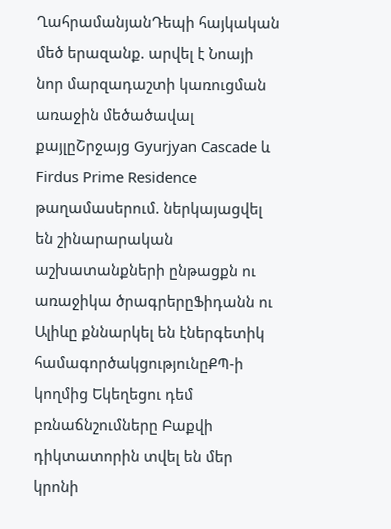ՂահրամանյանԴեպի հայկական մեծ երազանք. արվել է Նոայի նոր մարզադաշտի կառուցման առաջին մեծածավալ քայլըՇրջայց Gyurjyan Cascade և Firdus Prime Residence թաղամասերում. ներկայացվել են շինարարական աշխատանքների ընթացքն ու առաջիկա ծրագրերըՖիդանն ու Ալիևը քննարկել են էներգետիկ համագործակցությունըՔՊ-ի կողմից Եկեղեցու դեմ բռնաճնշումները Բաքվի դիկտատորին տվել են մեր կրոնի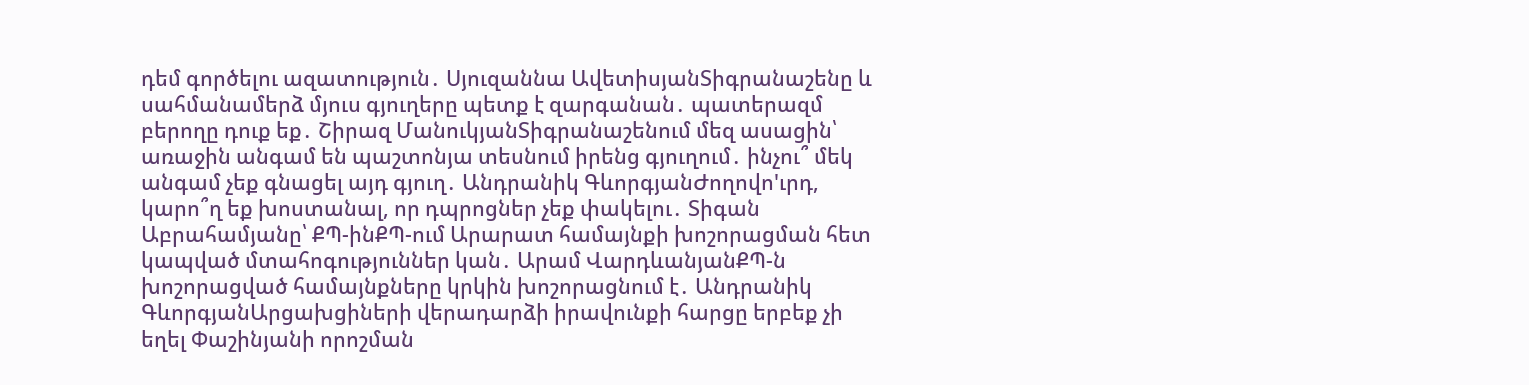դեմ գործելու ազատություն․ Սյուզաննա ԱվետիսյանՏիգրանաշենը և սահմանամերձ մյուս գյուղերը պետք է զարգանան․ պատերազմ բերողը դուք եք․ Շիրազ ՄանուկյանՏիգրանաշենում մեզ ասացին՝ առաջին անգամ են պաշտոնյա տեսնում իրենց գյուղում․ ինչու՞ մեկ անգամ չեք գնացել այդ գյուղ․ Անդրանիկ ԳևորգյանԺողովո'ւրդ, կարո՞ղ եք խոստանալ, որ դպրոցներ չեք փակելու․ Տիգան Աբրահամյանը՝ ՔՊ-ինՔՊ-ում Արարատ համայնքի խոշորացման հետ կապված մտահոգություններ կան․ Արամ ՎարդևանյանՔՊ-ն խոշորացված համայնքները կրկին խոշորացնում է․ Անդրանիկ ԳևորգյանԱրցախցիների վերադարձի իրավունքի հարցը երբեք չի եղել Փաշինյանի որոշման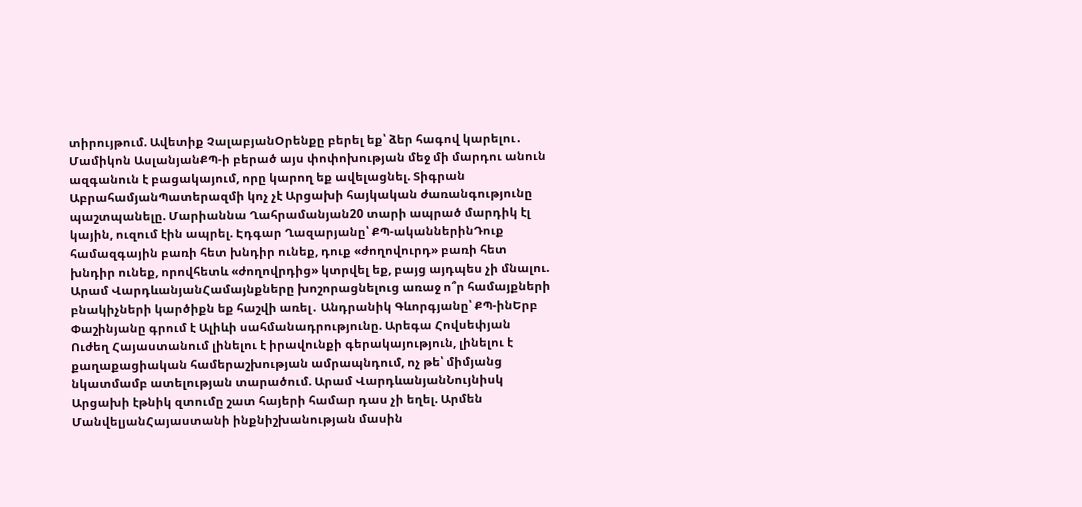տիրույթում. Ավետիք ՉալաբյանՕրենքը բերել եք՝ ձեր հագով կարելու․ Մամիկոն ԱսլանյանՔՊ-ի բերած այս փոփոխության մեջ մի մարդու անուն ազգանուն է բացակայում, որը կարող եք ավելացնել. Տիգրան ԱբրահամյանՊատերազմի կոչ չէ Արցախի հայկական ժառանգությունը պաշտպանելը. Մարիաննա Ղահրամանյան20 տարի ապրած մարդիկ էլ կային, ուզում էին ապրել. Էդգար Ղազարյանը՝ ՔՊ-ականներինԴուք համազգային բառի հետ խնդիր ունեք, դուք «ժողովուրդ» բառի հետ խնդիր ունեք, որովհետև «ժողովրդից» կտրվել եք, բայց այդպես չի մնալու. Արամ ՎարդևանյանՀամայնքները խոշորացնելուց առաջ ո՞ր համայքների բնակիչների կարծիքն եք հաշվի առել․ Անդրանիկ Գևորգյանը՝ ՔՊ-ինԵրբ Փաշինյանը գրում է Ալիևի սահմանադրությունը. Արեգա Հովսեփյան Ուժեղ Հայաստանում լինելու է իրավունքի գերակայություն, լինելու է քաղաքացիական համերաշխության ամրապնդում, ոչ թե՝ միմյանց նկատմամբ ատելության տարածում. Արամ ՎարդևանյանՆույնիսկ Արցախի էթնիկ զտումը շատ հայերի համար դաս չի եղել. Արմեն ՄանվելյանՀայաստանի ինքնիշխանության մասին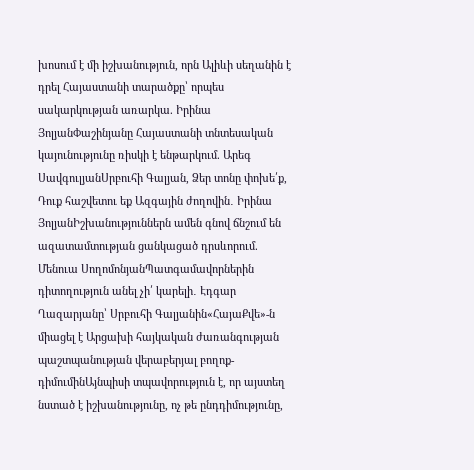խոսում է մի իշխանություն, որն Ալիևի սեղանին է դրել Հայաստանի տարածքը՝ որպես սակարկության առարկա. Իրինա ՅոլյանՓաշինյանը Հայաստանի տնտեսական կայունությունը ռիսկի է ենթարկում. Արեգ ՍավգուլյանՍրբուհի Գալյան, Ձեր տոնը փոխե՛ք, Դուք հաշվետու եք Ազգային ժողովին․ Իրինա ՅոլյանԻշխանություններն ամեն գնով ճնշում են ազատամտության ցանկացած դրսևորում. Մենուա ՍողոմոնյանՊատգամավորներին դիտողություն անել չի՛ կարելի․ Էդգար Ղազարյանը՝ Սրբուհի Գալյանին«ՀայաՔվե»-ն միացել է Արցախի հայկական ժառանգության պաշտպանության վերաբերյալ բողոք-դիմումինԱյնպիսի տպավորություն է, որ այստեղ նստած է իշխանությունը, ոչ թե ընդդիմությունը,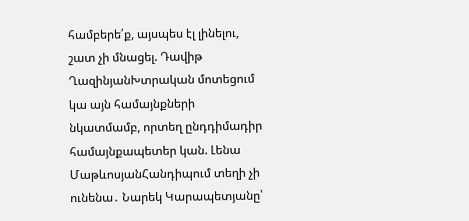համբերե՛ք, այսպես էլ լինելու, շատ չի մնացել. Դավիթ ՂազինյանԽտրական մոտեցում կա այն համայնքների նկատմամբ, որտեղ ընդդիմադիր համայնքապետեր կան. Լենա ՄաթևոսյանՀանդիպում տեղի չի ունենա․ Նարեկ Կարապետյանը՝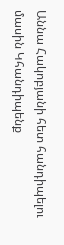Աննա Հակոբյանի հետ հանդիպելու մասին Կհանդիպենք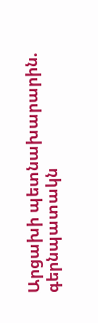Արցախի պետնախարարին. գերնպատակն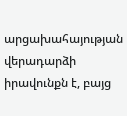արցախահայության վերադարձի իրավունքն է, բայց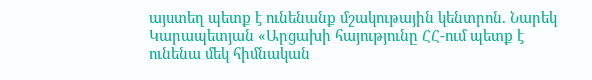այստեղ պետք է ունենանք մշակութային կենտրոն. Նարեկ Կարապետյան «Արցախի հայությունը ՀՀ-ում պետք է ունենա մեկ հիմնական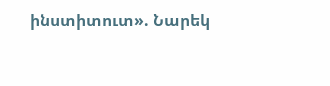ինստիտուտ». Նարեկ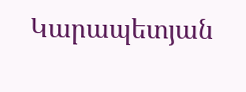Կարապետյան